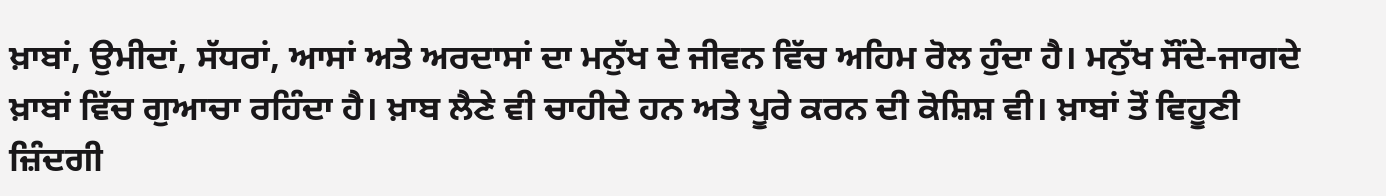ਖ਼ਾਬਾਂ, ਉਮੀਦਾਂ, ਸੱਧਰਾਂ, ਆਸਾਂ ਅਤੇ ਅਰਦਾਸਾਂ ਦਾ ਮਨੁੱਖ ਦੇ ਜੀਵਨ ਵਿੱਚ ਅਹਿਮ ਰੋਲ ਹੁੰਦਾ ਹੈ। ਮਨੁੱਖ ਸੌਂਦੇ-ਜਾਗਦੇ ਖ਼ਾਬਾਂ ਵਿੱਚ ਗੁਆਚਾ ਰਹਿੰਦਾ ਹੈ। ਖ਼ਾਬ ਲੈਣੇ ਵੀ ਚਾਹੀਦੇ ਹਨ ਅਤੇ ਪੂਰੇ ਕਰਨ ਦੀ ਕੋਸ਼ਿਸ਼ ਵੀ। ਖ਼ਾਬਾਂ ਤੋਂ ਵਿਹੂਣੀ ਜ਼ਿੰਦਗੀ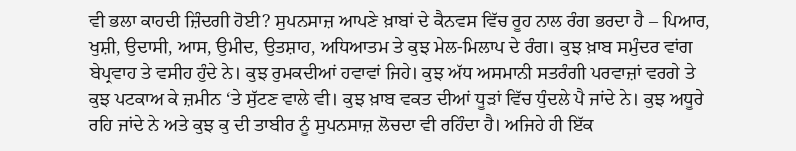ਵੀ ਭਲਾ ਕਾਹਦੀ ਜ਼ਿੰਦਗੀ ਹੋਈ? ਸੁਪਨਸਾਜ਼ ਆਪਣੇ ਖ਼ਾਬਾਂ ਦੇ ਕੈਨਵਸ ਵਿੱਚ ਰੂਹ ਨਾਲ ਰੰਗ ਭਰਦਾ ਹੈ – ਪਿਆਰ, ਖੁਸ਼ੀ, ਉਦਾਸੀ, ਆਸ, ਉਮੀਦ, ਉਤਸ਼ਾਹ, ਅਧਿਆਤਮ ਤੇ ਕੁਝ ਮੇਲ-ਮਿਲਾਪ ਦੇ ਰੰਗ। ਕੁਝ ਖ਼ਾਬ ਸਮੁੰਦਰ ਵਾਂਗ ਬੇਪ੍ਰਵਾਹ ਤੇ ਵਸੀਹ ਹੁੰਦੇ ਨੇ। ਕੁਝ ਰੁਮਕਦੀਆਂ ਹਵਾਵਾਂ ਜਿਹੇ। ਕੁਝ ਅੱਧ ਅਸਮਾਨੀ ਸਤਰੰਗੀ ਪਰਵਾਜ਼ਾਂ ਵਰਗੇ ਤੇ ਕੁਝ ਪਟਕਾਅ ਕੇ ਜ਼ਮੀਨ ‘ਤੇ ਸੁੱਟਣ ਵਾਲੇ ਵੀ। ਕੁਝ ਖ਼ਾਬ ਵਕਤ ਦੀਆਂ ਧੂੜਾਂ ਵਿੱਚ ਧੁੰਦਲੇ ਪੈ ਜਾਂਦੇ ਨੇ। ਕੁਝ ਅਧੂਰੇ ਰਹਿ ਜਾਂਦੇ ਨੇ ਅਤੇ ਕੁਝ ਕੁ ਦੀ ਤਾਬੀਰ ਨੂੰ ਸੁਪਨਸਾਜ਼ ਲੋਚਦਾ ਵੀ ਰਹਿੰਦਾ ਹੈ। ਅਜਿਹੇ ਹੀ ਇੱਕ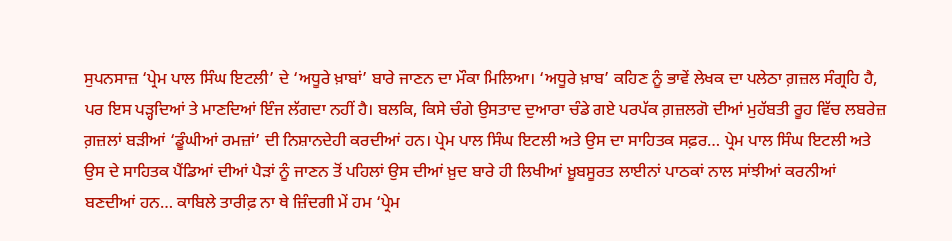ਸੁਪਨਸਾਜ਼ ‘ਪ੍ਰੇਮ ਪਾਲ ਸਿੰਘ ਇਟਲੀ’ ਦੇ ‘ਅਧੂਰੇ ਖ਼ਾਬਾਂ’ ਬਾਰੇ ਜਾਣਨ ਦਾ ਮੌਕਾ ਮਿਲਿਆ। ‘ਅਧੂਰੇ ਖ਼ਾਬ’ ਕਹਿਣ ਨੂੰ ਭਾਵੇਂ ਲੇਖਕ ਦਾ ਪਲੇਠਾ ਗ਼ਜ਼ਲ ਸੰਗ੍ਰਹਿ ਹੈ, ਪਰ ਇਸ ਪੜ੍ਹਦਿਆਂ ਤੇ ਮਾਣਦਿਆਂ ਇੰਜ ਲੱਗਦਾ ਨਹੀਂ ਹੈ। ਬਲਕਿ, ਕਿਸੇ ਚੰਗੇ ਉਸਤਾਦ ਦੁਆਰਾ ਚੰਡੇ ਗਏ ਪਰਪੱਕ ਗ਼ਜ਼ਲਗੋ ਦੀਆਂ ਮੁਹੱਬਤੀ ਰੂਹ ਵਿੱਚ ਲਬਰੇਜ਼ ਗ਼ਜ਼ਲਾਂ ਬੜੀਆਂ ‘ਡੂੰਘੀਆਂ ਰਮਜ਼ਾਂ’ ਦੀ ਨਿਸ਼ਾਨਦੇਹੀ ਕਰਦੀਆਂ ਹਨ। ਪ੍ਰੇਮ ਪਾਲ ਸਿੰਘ ਇਟਲੀ ਅਤੇ ਉਸ ਦਾ ਸਾਹਿਤਕ ਸਫ਼ਰ… ਪ੍ਰੇਮ ਪਾਲ ਸਿੰਘ ਇਟਲੀ ਅਤੇ ਉਸ ਦੇ ਸਾਹਿਤਕ ਪੈਂਡਿਆਂ ਦੀਆਂ ਪੈੜਾਂ ਨੂੰ ਜਾਣਨ ਤੋਂ ਪਹਿਲਾਂ ਉਸ ਦੀਆਂ ਖ਼ੁਦ ਬਾਰੇ ਹੀ ਲਿਖੀਆਂ ਖ਼ੂਬਸੂਰਤ ਲਾਈਨਾਂ ਪਾਠਕਾਂ ਨਾਲ ਸਾਂਝੀਆਂ ਕਰਨੀਆਂ ਬਣਦੀਆਂ ਹਨ… ਕਾਬਿਲੇ ਤਾਰੀਫ਼ ਨਾ ਥੇ ਜ਼ਿੰਦਗੀ ਮੇਂ ਹਮ ‘ਪ੍ਰੇਮ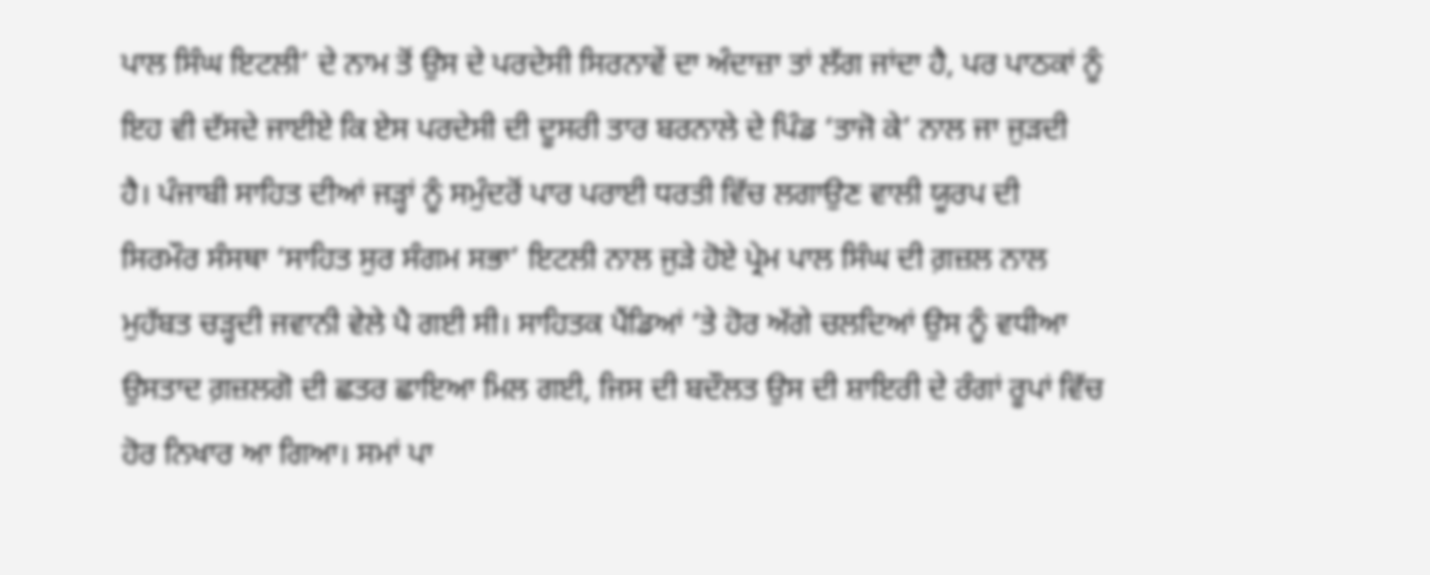ਪਾਲ ਸਿੰਘ ਇਟਲੀ’ ਦੇ ਨਾਮ ਤੋਂ ਉਸ ਦੇ ਪਰਦੇਸੀ ਸਿਰਨਾਵੇਂ ਦਾ ਅੰਦਾਜ਼ਾ ਤਾਂ ਲੱਗ ਜਾਂਦਾ ਹੈ, ਪਰ ਪਾਠਕਾਂ ਨੂੰ ਇਹ ਵੀ ਦੱਸਦੇ ਜਾਈਏ ਕਿ ਏਸ ਪਰਦੇਸੀ ਦੀ ਦੂਸਰੀ ਤਾਰ ਬਰਨਾਲੇ ਦੇ ਪਿੰਡ ‘ਤਾਜੋ ਕੇ’ ਨਾਲ ਜਾ ਜੁੜਦੀ ਹੈ। ਪੰਜਾਬੀ ਸਾਹਿਤ ਦੀਆਂ ਜੜ੍ਹਾਂ ਨੂੰ ਸਮੁੰਦਰੋਂ ਪਾਰ ਪਰਾਈ ਧਰਤੀ ਵਿੱਚ ਲਗਾਉਣ ਵਾਲੀ ਯੂਰਪ ਦੀ ਸਿਰਮੌਰ ਸੰਸਥਾ ‘ਸਾਹਿਤ ਸੁਰ ਸੰਗਮ ਸਭਾ’ ਇਟਲੀ ਨਾਲ ਜੁੜੇ ਹੋਏ ਪ੍ਰੇਮ ਪਾਲ ਸਿੰਘ ਦੀ ਗ਼ਜ਼ਲ ਨਾਲ ਮੁਹੱਬਤ ਚੜ੍ਹਦੀ ਜਵਾਨੀ ਵੇਲੇ ਪੈ ਗਈ ਸੀ। ਸਾਹਿਤਕ ਪੈਂਡਿਆਂ ‘ਤੇ ਹੋਰ ਅੱਗੇ ਚਲਦਿਆਂ ਉਸ ਨੂੰ ਵਧੀਆ ਉਸਤਾਦ ਗ਼ਜ਼ਲਗੋ ਦੀ ਛਤਰ ਛਾਇਆ ਮਿਲ ਗਈ, ਜਿਸ ਦੀ ਬਦੌਲਤ ਉਸ ਦੀ ਸ਼ਾਇਰੀ ਦੇ ਰੰਗਾਂ ਰੂਪਾਂ ਵਿੱਚ ਹੋਰ ਨਿਖਾਰ ਆ ਗਿਆ। ਸਮਾਂ ਪਾ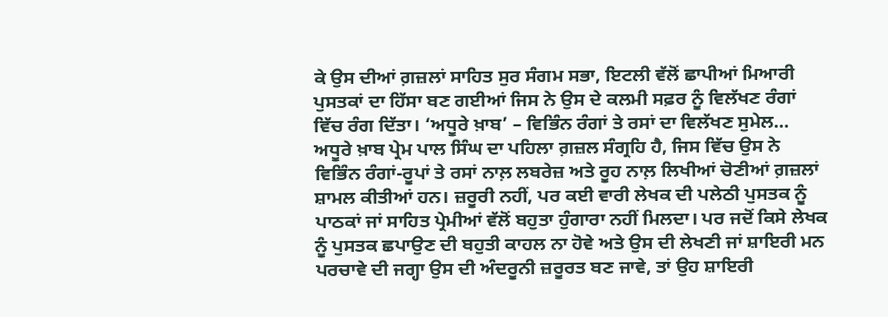ਕੇ ਉਸ ਦੀਆਂ ਗ਼ਜ਼ਲਾਂ ਸਾਹਿਤ ਸੁਰ ਸੰਗਮ ਸਭਾ, ਇਟਲੀ ਵੱਲੋਂ ਛਾਪੀਆਂ ਮਿਆਰੀ ਪੁਸਤਕਾਂ ਦਾ ਹਿੱਸਾ ਬਣ ਗਈਆਂ ਜਿਸ ਨੇ ਉਸ ਦੇ ਕਲਮੀ ਸਫ਼ਰ ਨੂੰ ਵਿਲੱਖਣ ਰੰਗਾਂ ਵਿੱਚ ਰੰਗ ਦਿੱਤਾ। ‘ਅਧੂਰੇ ਖ਼ਾਬ’ – ਵਿਭਿੰਨ ਰੰਗਾਂ ਤੇ ਰਸਾਂ ਦਾ ਵਿਲੱਖਣ ਸੁਮੇਲ… ਅਧੂਰੇ ਖ਼ਾਬ ਪ੍ਰੇਮ ਪਾਲ ਸਿੰਘ ਦਾ ਪਹਿਲਾ ਗ਼ਜ਼ਲ ਸੰਗ੍ਰਹਿ ਹੈ, ਜਿਸ ਵਿੱਚ ਉਸ ਨੇ ਵਿਭਿੰਨ ਰੰਗਾਂ-ਰੂਪਾਂ ਤੇ ਰਸਾਂ ਨਾਲ਼ ਲਬਰੇਜ਼ ਅਤੇ ਰੂਹ ਨਾਲ਼ ਲਿਖੀਆਂ ਚੋਣੀਆਂ ਗ਼ਜ਼ਲਾਂ ਸ਼ਾਮਲ ਕੀਤੀਆਂ ਹਨ। ਜ਼ਰੂਰੀ ਨਹੀਂ, ਪਰ ਕਈ ਵਾਰੀ ਲੇਖਕ ਦੀ ਪਲੇਠੀ ਪੁਸਤਕ ਨੂੰ ਪਾਠਕਾਂ ਜਾਂ ਸਾਹਿਤ ਪ੍ਰੇਮੀਆਂ ਵੱਲੋਂ ਬਹੁਤਾ ਹੁੰਗਾਰਾ ਨਹੀਂ ਮਿਲਦਾ। ਪਰ ਜਦੋਂ ਕਿਸੇ ਲੇਖਕ ਨੂੰ ਪੁਸਤਕ ਛਪਾਉਣ ਦੀ ਬਹੁਤੀ ਕਾਹਲ ਨਾ ਹੋਵੇ ਅਤੇ ਉਸ ਦੀ ਲੇਖਣੀ ਜਾਂ ਸ਼ਾਇਰੀ ਮਨ ਪਰਚਾਵੇ ਦੀ ਜਗ੍ਹਾ ਉਸ ਦੀ ਅੰਦਰੂਨੀ ਜ਼ਰੂਰਤ ਬਣ ਜਾਵੇ, ਤਾਂ ਉਹ ਸ਼ਾਇਰੀ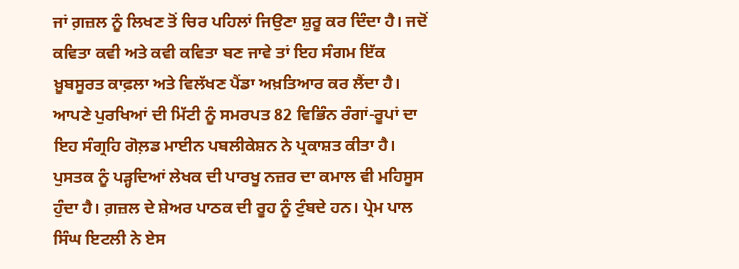ਜਾਂ ਗ਼ਜ਼ਲ ਨੂੰ ਲਿਖਣ ਤੋਂ ਚਿਰ ਪਹਿਲਾਂ ਜਿਉਣਾ ਸ਼ੁਰੂ ਕਰ ਦਿੰਦਾ ਹੈ। ਜਦੋਂ ਕਵਿਤਾ ਕਵੀ ਅਤੇ ਕਵੀ ਕਵਿਤਾ ਬਣ ਜਾਵੇ ਤਾਂ ਇਹ ਸੰਗਮ ਇੱਕ ਖ਼ੂਬਸੂਰਤ ਕਾਫ਼ਲਾ ਅਤੇ ਵਿਲੱਖਣ ਪੈਂਡਾ ਅਖ਼ਤਿਆਰ ਕਰ ਲੈਂਦਾ ਹੈ। ਆਪਣੇ ਪੁਰਖਿਆਂ ਦੀ ਮਿੱਟੀ ਨੂੰ ਸਮਰਪਤ 82 ਵਿਭਿੰਨ ਰੰਗਾਂ-ਰੂਪਾਂ ਦਾ ਇਹ ਸੰਗ੍ਰਹਿ ਗੋਲ਼ਡ ਮਾਈਨ ਪਬਲੀਕੇਸ਼ਨ ਨੇ ਪ੍ਰਕਾਸ਼ਤ ਕੀਤਾ ਹੈ। ਪੁਸਤਕ ਨੂੰ ਪੜ੍ਹਦਿਆਂ ਲੇਖਕ ਦੀ ਪਾਰਖੂ ਨਜ਼ਰ ਦਾ ਕਮਾਲ ਵੀ ਮਹਿਸੂਸ ਹੁੰਦਾ ਹੈ। ਗ਼ਜ਼ਲ ਦੇ ਸ਼ੇਅਰ ਪਾਠਕ ਦੀ ਰੂਹ ਨੂੰ ਟੁੰਬਦੇ ਹਨ। ਪ੍ਰੇਮ ਪਾਲ ਸਿੰਘ ਇਟਲੀ ਨੇ ਏਸ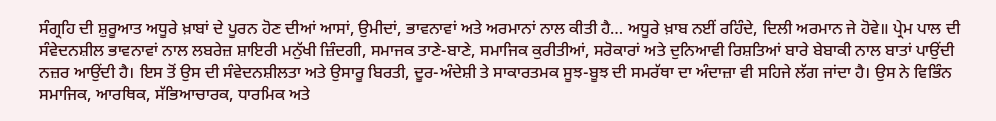ਸੰਗ੍ਰਹਿ ਦੀ ਸ਼ੁਰੂਆਤ ਅਧੂਰੇ ਖ਼ਾਬਾਂ ਦੇ ਪੂਰਨ ਹੋਣ ਦੀਆਂ ਆਸਾਂ, ਉਮੀਦਾਂ, ਭਾਵਨਾਵਾਂ ਅਤੇ ਅਰਮਾਨਾਂ ਨਾਲ ਕੀਤੀ ਹੈ… ਅਧੂਰੇ ਖ਼ਾਬ ਨਈਂ ਰਹਿੰਦੇ, ਦਿਲੀ ਅਰਮਾਨ ਜੇ ਹੋਵੇ॥ ਪ੍ਰੇਮ ਪਾਲ ਦੀ ਸੰਵੇਦਨਸ਼ੀਲ ਭਾਵਨਾਵਾਂ ਨਾਲ ਲਬਰੇਜ਼ ਸ਼ਾਇਰੀ ਮਨੁੱਖੀ ਜ਼ਿੰਦਗੀ, ਸਮਾਜਕ ਤਾਣੇ-ਬਾਣੇ, ਸਮਾਜਿਕ ਕੁਰੀਤੀਆਂ, ਸਰੋਕਾਰਾਂ ਅਤੇ ਦੁਨਿਆਵੀ ਰਿਸ਼ਤਿਆਂ ਬਾਰੇ ਬੇਬਾਕੀ ਨਾਲ ਬਾਤਾਂ ਪਾਉਂਦੀ ਨਜ਼ਰ ਆਉਂਦੀ ਹੈ। ਇਸ ਤੋਂ ਉਸ ਦੀ ਸੰਵੇਦਨਸ਼ੀਲਤਾ ਅਤੇ ਉਸਾਰੂ ਬਿਰਤੀ, ਦੂਰ-ਅੰਦੇਸ਼ੀ ਤੇ ਸਾਕਾਰਤਮਕ ਸੂਝ-ਬੂਝ ਦੀ ਸਮਰੱਥਾ ਦਾ ਅੰਦਾਜ਼ਾ ਵੀ ਸਹਿਜੇ ਲੱਗ ਜਾਂਦਾ ਹੈ। ਉਸ ਨੇ ਵਿਭਿੰਨ ਸਮਾਜਿਕ, ਆਰਥਿਕ, ਸੱਭਿਆਚਾਰਕ, ਧਾਰਮਿਕ ਅਤੇ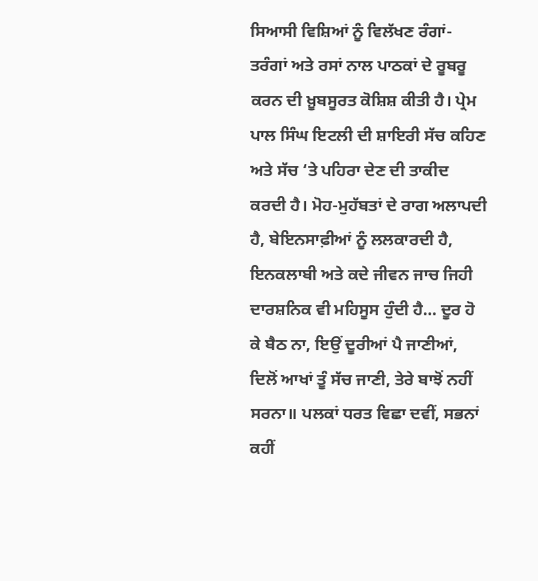ਸਿਆਸੀ ਵਿਸ਼ਿਆਂ ਨੂੰ ਵਿਲੱਖਣ ਰੰਗਾਂ-ਤਰੰਗਾਂ ਅਤੇ ਰਸਾਂ ਨਾਲ ਪਾਠਕਾਂ ਦੇ ਰੂਬਰੂ ਕਰਨ ਦੀ ਖ਼ੂਬਸੂਰਤ ਕੋਸ਼ਿਸ਼ ਕੀਤੀ ਹੈ। ਪ੍ਰੇਮ ਪਾਲ ਸਿੰਘ ਇਟਲੀ ਦੀ ਸ਼ਾਇਰੀ ਸੱਚ ਕਹਿਣ ਅਤੇ ਸੱਚ ‘ਤੇ ਪਹਿਰਾ ਦੇਣ ਦੀ ਤਾਕੀਦ ਕਰਦੀ ਹੈ। ਮੋਹ-ਮੁਹੱਬਤਾਂ ਦੇ ਰਾਗ ਅਲਾਪਦੀ ਹੈ, ਬੇਇਨਸਾਫ਼ੀਆਂ ਨੂੰ ਲਲਕਾਰਦੀ ਹੈ, ਇਨਕਲਾਬੀ ਅਤੇ ਕਦੇ ਜੀਵਨ ਜਾਚ ਜਿਹੀ ਦਾਰਸ਼ਨਿਕ ਵੀ ਮਹਿਸੂਸ ਹੁੰਦੀ ਹੈ… ਦੂਰ ਹੋ ਕੇ ਬੈਠ ਨਾ, ਇਉਂ ਦੂਰੀਆਂ ਪੈ ਜਾਣੀਆਂ, ਦਿਲੋਂ ਆਖਾਂ ਤੂੰ ਸੱਚ ਜਾਣੀ, ਤੇਰੇ ਬਾਝੋਂ ਨਹੀਂ ਸਰਨਾ॥ ਪਲਕਾਂ ਧਰਤ ਵਿਛਾ ਦਵੀਂ, ਸਭਨਾਂ ਕਹੀਂ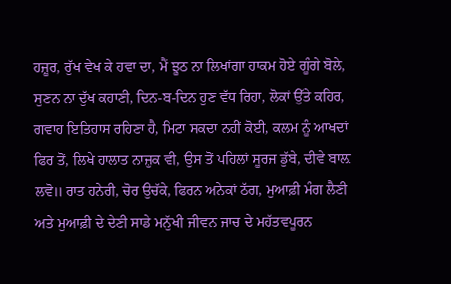ਹਜ਼ੂਰ, ਰੁੱਖ ਵੇਖ ਕੇ ਹਵਾ ਦਾ, ਮੈਂ ਝੂਠ ਨਾ ਲਿਖਾਂਗਾ ਹਾਕਮ ਹੋਏ ਗੂੰਗੇ ਬੋਲੇ, ਸੁਣਨ ਨਾ ਦੁੱਖ ਕਹਾਣੀ, ਦਿਨ-ਬ-ਦਿਨ ਹੁਣ ਵੱਧ ਰਿਹਾ, ਲੋਕਾਂ ਉੱਤੇ ਕਹਿਰ, ਗਵਾਹ ਇਤਿਹਾਸ ਰਹਿਣਾ ਹੈ, ਮਿਟਾ ਸਕਦਾ ਨਹੀਂ ਕੋਈ, ਕਲਮ ਨੂੰ ਆਖਦਾਂ ਫਿਰ ਤੋਂ, ਲਿਖੇ ਹਾਲਾਤ ਨਾਜ਼ੁਕ ਵੀ, ਉਸ ਤੋਂ ਪਹਿਲਾਂ ਸੂਰਜ ਡੁੱਬੇ, ਦੀਵੇ ਬਾਲ਼ ਲਵੋ॥ ਰਾਤ ਹਨੇਰੀ, ਚੋਰ ਉਚੱਕੇ, ਫਿਰਨ ਅਨੇਕਾਂ ਠੱਗ, ਮੁਆਫ਼ੀ ਮੰਗ ਲੈਣੀ ਅਤੇ ਮੁਆਫ਼ੀ ਦੇ ਦੇਣੀ ਸਾਡੇ ਮਨੁੱਖੀ ਜੀਵਨ ਜਾਚ ਦੇ ਮਹੱਤਵਪੂਰਨ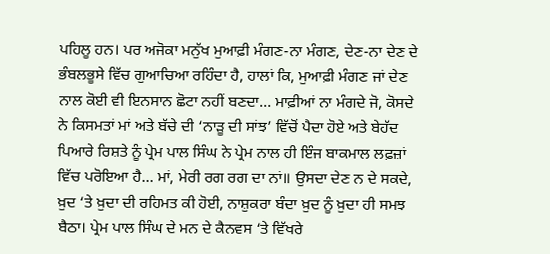ਪਹਿਲੂ ਹਨ। ਪਰ ਅਜੋਕਾ ਮਨੁੱਖ ਮੁਆਫ਼ੀ ਮੰਗਣ-ਨਾ ਮੰਗਣ, ਦੇਣ-ਨਾ ਦੇਣ ਦੇ ਭੰਬਲਭੂਸੇ ਵਿੱਚ ਗੁਆਚਿਆ ਰਹਿੰਦਾ ਹੈ, ਹਾਲਾਂ ਕਿ, ਮੁਆਫ਼ੀ ਮੰਗਣ ਜਾਂ ਦੇਣ ਨਾਲ ਕੋਈ ਵੀ ਇਨਸਾਨ ਛੋਟਾ ਨਹੀਂ ਬਣਦਾ… ਮਾਫ਼ੀਆਂ ਨਾ ਮੰਗਦੇ ਜੋ, ਕੋਸਦੇ ਨੇ ਕਿਸਮਤਾਂ ਮਾਂ ਅਤੇ ਬੱਚੇ ਦੀ ‘ਨਾੜੂ ਦੀ ਸਾਂਝ’ ਵਿੱਚੋਂ ਪੈਦਾ ਹੋਏ ਅਤੇ ਬੇਹੱਦ ਪਿਆਰੇ ਰਿਸ਼ਤੇ ਨੂੰ ਪ੍ਰੇਮ ਪਾਲ ਸਿੰਘ ਨੇ ਪ੍ਰੇਮ ਨਾਲ ਹੀ ਇੰਜ ਬਾਕਮਾਲ ਲਫ਼ਜ਼ਾਂ ਵਿੱਚ ਪਰੋਇਆ ਹੈ… ਮਾਂ, ਮੇਰੀ ਰਗ ਰਗ ਦਾ ਨਾਂ॥ ਉਸਦਾ ਦੇਣ ਨ ਦੇ ਸਕਦੇ, ਖ਼ੁਦ ‘ਤੇ ਖ਼ੁਦਾ ਦੀ ਰਹਿਮਤ ਕੀ ਹੋਈ, ਨਾਸ਼ੁਕਰਾ ਬੰਦਾ ਖ਼ੁਦ ਨੂੰ ਖ਼ੁਦਾ ਹੀ ਸਮਝ ਬੈਠਾ। ਪ੍ਰੇਮ ਪਾਲ ਸਿੰਘ ਦੇ ਮਨ ਦੇ ਕੈਨਵਸ ‘ਤੇ ਵਿੱਖਰੇ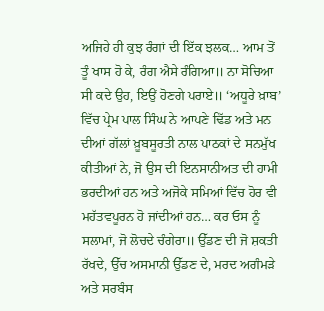ਅਜਿਹੇ ਹੀ ਕੁਝ ਰੰਗਾਂ ਦੀ ਇੱਕ ਝਲਕ… ਆਮ ਤੋਂ ਤੂੰ ਖਾਸ ਹੋ ਕੇ, ਰੰਗ ਐਸੇ ਰੰਗਿਆ॥ ਨਾ ਸੋਚਿਆ ਸੀ ਕਦੇ ਉਹ, ਇਉਂ ਹੋਣਗੇ ਪਰਾਏ॥ ‘ਅਧੂਰੇ ਖ਼ਾਬ’ ਵਿੱਚ ਪ੍ਰੇਮ ਪਾਲ ਸਿੰਘ ਨੇ ਆਪਣੇ ਢਿੱਡ ਅਤੇ ਮਨ ਦੀਆਂ ਗੱਲਾਂ ਖ਼ੂਬਸੂਰਤੀ ਨਾਲ ਪਾਠਕਾਂ ਦੇ ਸਨਮੁੱਖ ਕੀਤੀਆਂ ਨੇ, ਜੋ ਉਸ ਦੀ ਇਨਸਾਨੀਅਤ ਦੀ ਹਾਮੀ ਭਰਦੀਆਂ ਹਨ ਅਤੇ ਅਜੋਕੇ ਸਮਿਆਂ ਵਿੱਚ ਹੋਰ ਵੀ ਮਹੱਤਵਪੂਰਨ ਹੋ ਜਾਂਦੀਆਂ ਹਨ… ਕਰ ਓਸ ਨੂੰ ਸਲਾਮਾਂ, ਜੋ ਲੋਚਦੇ ਚੰਗੇਰਾ॥ ਉੱਡਣ ਦੀ ਜੋ ਸ਼ਕਤੀ ਰੱਖਦੇ, ਉੱਚ ਅਸਮਾਨੀ ਉੱਡਣ ਦੇ, ਮਰਦ ਅਗੰਮੜੇ ਅਤੇ ਸਰਬੰਸ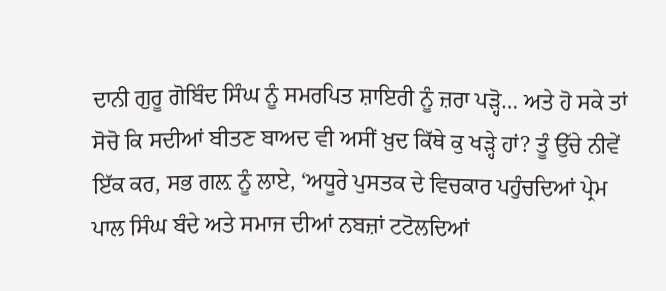ਦਾਨੀ ਗੁਰੂ ਗੋਬਿੰਦ ਸਿੰਘ ਨੂੰ ਸਮਰਪਿਤ ਸ਼ਾਇਰੀ ਨੂੰ ਜ਼ਰਾ ਪੜ੍ਹੋ… ਅਤੇ ਹੋ ਸਕੇ ਤਾਂ ਸੋਚੋ ਕਿ ਸਦੀਆਂ ਬੀਤਣ ਬਾਅਦ ਵੀ ਅਸੀਂ ਖ਼ੁਦ ਕਿੱਥੇ ਕੁ ਖੜ੍ਹੇ ਹਾਂ? ਤੂੰ ਉੱਚੇ ਨੀਵੇਂ ਇੱਕ ਕਰ, ਸਭ ਗਲ਼ ਨੂੰ ਲਾਏ, ‘ਅਧੂਰੇ ਪੁਸਤਕ ਦੇ ਵਿਚਕਾਰ ਪਹੁੰਚਦਿਆਂ ਪ੍ਰੇਮ ਪਾਲ ਸਿੰਘ ਬੰਦੇ ਅਤੇ ਸਮਾਜ ਦੀਆਂ ਨਬਜ਼ਾਂ ਟਟੋਲਦਿਆਂ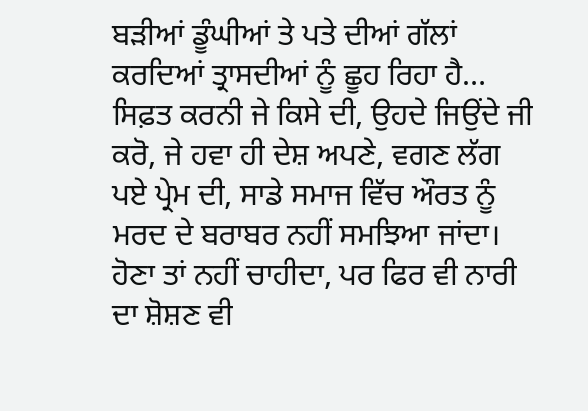ਬੜੀਆਂ ਡੂੰਘੀਆਂ ਤੇ ਪਤੇ ਦੀਆਂ ਗੱਲਾਂ ਕਰਦਿਆਂ ਤ੍ਰਾਸਦੀਆਂ ਨੂੰ ਛੂਹ ਰਿਹਾ ਹੈ… ਸਿਫ਼ਤ ਕਰਨੀ ਜੇ ਕਿਸੇ ਦੀ, ਉਹਦੇ ਜਿਉਂਦੇ ਜੀ ਕਰੋ, ਜੇ ਹਵਾ ਹੀ ਦੇਸ਼ ਅਪਣੇ, ਵਗਣ ਲੱਗ ਪਏ ਪ੍ਰੇਮ ਦੀ, ਸਾਡੇ ਸਮਾਜ ਵਿੱਚ ਔਰਤ ਨੂੰ ਮਰਦ ਦੇ ਬਰਾਬਰ ਨਹੀਂ ਸਮਝਿਆ ਜਾਂਦਾ। ਹੋਣਾ ਤਾਂ ਨਹੀਂ ਚਾਹੀਦਾ, ਪਰ ਫਿਰ ਵੀ ਨਾਰੀ ਦਾ ਸ਼ੋਸ਼ਣ ਵੀ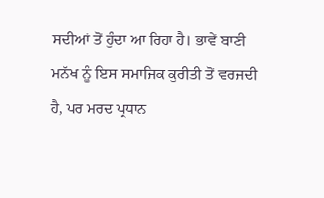ਸਦੀਆਂ ਤੋਂ ਹੁੰਦਾ ਆ ਰਿਹਾ ਹੈ। ਭਾਵੇਂ ਬਾਣੀ ਮਨੱਖ ਨੂੰ ਇਸ ਸਮਾਜਿਕ ਕੁਰੀਤੀ ਤੋਂ ਵਰਜਦੀ ਹੈ, ਪਰ ਮਰਦ ਪ੍ਰਧਾਨ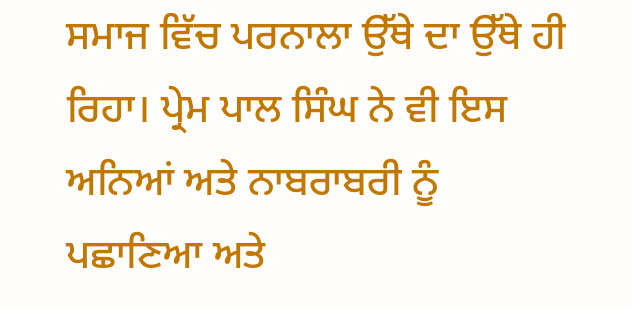ਸਮਾਜ ਵਿੱਚ ਪਰਨਾਲਾ ਉੱਥੇ ਦਾ ਉੱਥੇ ਹੀ ਰਿਹਾ। ਪ੍ਰੇਮ ਪਾਲ ਸਿੰਘ ਨੇ ਵੀ ਇਸ ਅਨਿਆਂ ਅਤੇ ਨਾਬਰਾਬਰੀ ਨੂੰ ਪਛਾਣਿਆ ਅਤੇ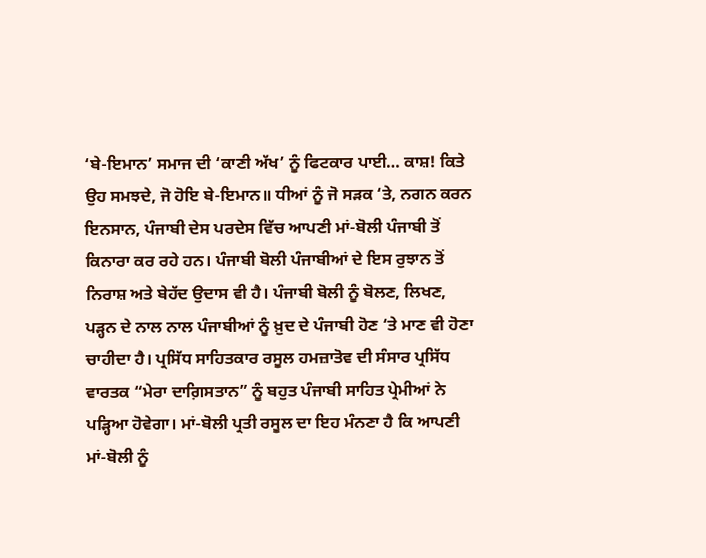‘ਬੇ-ਇਮਾਨ’ ਸਮਾਜ ਦੀ ‘ਕਾਣੀ ਅੱਖ’ ਨੂੰ ਫਿਟਕਾਰ ਪਾਈ… ਕਾਸ਼! ਕਿਤੇ ਉਹ ਸਮਝਦੇ, ਜੋ ਹੋਇ ਬੇ-ਇਮਾਨ॥ ਧੀਆਂ ਨੂੰ ਜੋ ਸੜਕ ‘ਤੇ, ਨਗਨ ਕਰਨ ਇਨਸਾਨ, ਪੰਜਾਬੀ ਦੇਸ ਪਰਦੇਸ ਵਿੱਚ ਆਪਣੀ ਮਾਂ-ਬੋਲੀ ਪੰਜਾਬੀ ਤੋਂ ਕਿਨਾਰਾ ਕਰ ਰਹੇ ਹਨ। ਪੰਜਾਬੀ ਬੋਲੀ ਪੰਜਾਬੀਆਂ ਦੇ ਇਸ ਰੁਝਾਨ ਤੋਂ ਨਿਰਾਸ਼ ਅਤੇ ਬੇਹੱਦ ਉਦਾਸ ਵੀ ਹੈ। ਪੰਜਾਬੀ ਬੋਲੀ ਨੂੰ ਬੋਲਣ, ਲਿਖਣ, ਪੜ੍ਹਨ ਦੇ ਨਾਲ ਨਾਲ ਪੰਜਾਬੀਆਂ ਨੂੰ ਖ਼ੁਦ ਦੇ ਪੰਜਾਬੀ ਹੋਣ ‘ਤੇ ਮਾਣ ਵੀ ਹੋਣਾ ਚਾਹੀਦਾ ਹੈ। ਪ੍ਰਸਿੱਧ ਸਾਹਿਤਕਾਰ ਰਸੂਲ ਹਮਜ਼ਾਤੋਵ ਦੀ ਸੰਸਾਰ ਪ੍ਰਸਿੱਧ ਵਾਰਤਕ “ਮੇਰਾ ਦਾਗ਼ਿਸਤਾਨ” ਨੂੰ ਬਹੁਤ ਪੰਜਾਬੀ ਸਾਹਿਤ ਪ੍ਰੇਮੀਆਂ ਨੇ ਪੜ੍ਹਿਆ ਹੋਵੇਗਾ। ਮਾਂ-ਬੋਲੀ ਪ੍ਰਤੀ ਰਸੂਲ ਦਾ ਇਹ ਮੰਨਣਾ ਹੈ ਕਿ ਆਪਣੀ ਮਾਂ-ਬੋਲੀ ਨੂੰ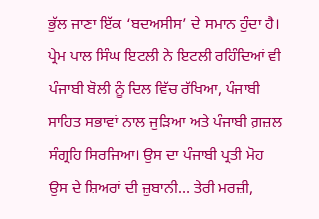ਭੁੱਲ ਜਾਣਾ ਇੱਕ ‘ਬਦਅਸੀਸ’ ਦੇ ਸਮਾਨ ਹੁੰਦਾ ਹੈ। ਪ੍ਰੇਮ ਪਾਲ ਸਿੰਘ ਇਟਲੀ ਨੇ ਇਟਲੀ ਰਹਿੰਦਿਆਂ ਵੀ ਪੰਜਾਬੀ ਬੋਲੀ ਨੂੰ ਦਿਲ ਵਿੱਚ ਰੱਖਿਆ, ਪੰਜਾਬੀ ਸਾਹਿਤ ਸਭਾਵਾਂ ਨਾਲ ਜੁੜਿਆ ਅਤੇ ਪੰਜਾਬੀ ਗ਼ਜ਼ਲ ਸੰਗ੍ਰਹਿ ਸਿਰਜਿਆ। ਉਸ ਦਾ ਪੰਜਾਬੀ ਪ੍ਰਤੀ ਮੋਹ ਉਸ ਦੇ ਸ਼ਿਅਰਾਂ ਦੀ ਜ਼ੁਬਾਨੀ… ਤੇਰੀ ਮਰਜ਼ੀ,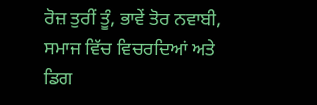ਰੋਜ਼ ਤੁਰੀਂ ਤੂੰ, ਭਾਵੇਂ ਤੋਰ ਨਵਾਬੀ, ਸਮਾਜ ਵਿੱਚ ਵਿਚਰਦਿਆਂ ਅਤੇ ਡਿਗ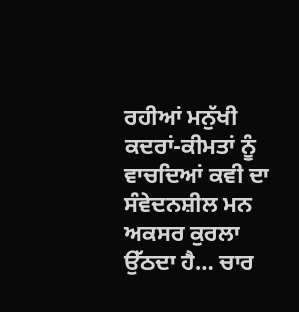ਰਹੀਆਂ ਮਨੁੱਖੀ ਕਦਰਾਂ-ਕੀਮਤਾਂ ਨੂੰ ਵਾਚਦਿਆਂ ਕਵੀ ਦਾ ਸੰਵੇਦਨਸ਼ੀਲ ਮਨ ਅਕਸਰ ਕੁਰਲਾ ਉੱਠਦਾ ਹੈ… ਚਾਰ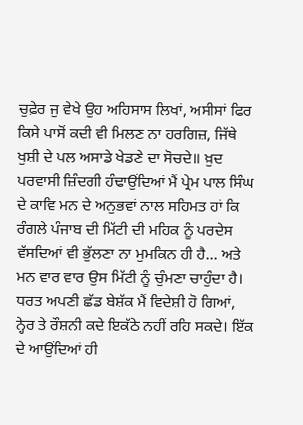ਚੁਫ਼ੇਰ ਜੁ ਵੇਖੇ ਉਹ ਅਹਿਸਾਸ ਲਿਖਾਂ, ਅਸੀਸਾਂ ਫਿਰ ਕਿਸੇ ਪਾਸੋਂ ਕਦੀ ਵੀ ਮਿਲਣ ਨਾ ਹਰਗਿਜ਼, ਜਿੱਥੇ ਖੁਸ਼ੀ ਦੇ ਪਲ ਅਸਾਡੇ ਖੇਡਣੇ ਦਾ ਸੋਚਦੇ॥ ਖ਼ੁਦ ਪਰਵਾਸੀ ਜ਼ਿੰਦਗੀ ਹੰਢਾਉਂਦਿਆਂ ਮੈਂ ਪ੍ਰੇਮ ਪਾਲ ਸਿੰਘ ਦੇ ਕਾਵਿ ਮਨ ਦੇ ਅਨੁਭਵਾਂ ਨਾਲ ਸਹਿਮਤ ਹਾਂ ਕਿ ਰੰਗਲੇ ਪੰਜਾਬ ਦੀ ਮਿੱਟੀ ਦੀ ਮਹਿਕ ਨੂੰ ਪਰਦੇਸ ਵੱਸਦਿਆਂ ਵੀ ਭੁੱਲਣਾ ਨਾ ਮੁਮਕਿਨ ਹੀ ਹੈ… ਅਤੇ ਮਨ ਵਾਰ ਵਾਰ ਉਸ ਮਿੱਟੀ ਨੂੰ ਚੁੰਮਣਾ ਚਾਹੁੰਦਾ ਹੈ। ਧਰਤ ਅਪਣੀ ਛੱਡ ਬੇਸ਼ੱਕ ਮੈਂ ਵਿਦੇਸ਼ੀ ਹੋ ਗਿਆਂ, ਨ੍ਹੇਰ ਤੇ ਰੌਸ਼ਨੀ ਕਦੇ ਇਕੱਠੇ ਨਹੀਂ ਰਹਿ ਸਕਦੇ। ਇੱਕ ਦੇ ਆਉਂਦਿਆਂ ਹੀ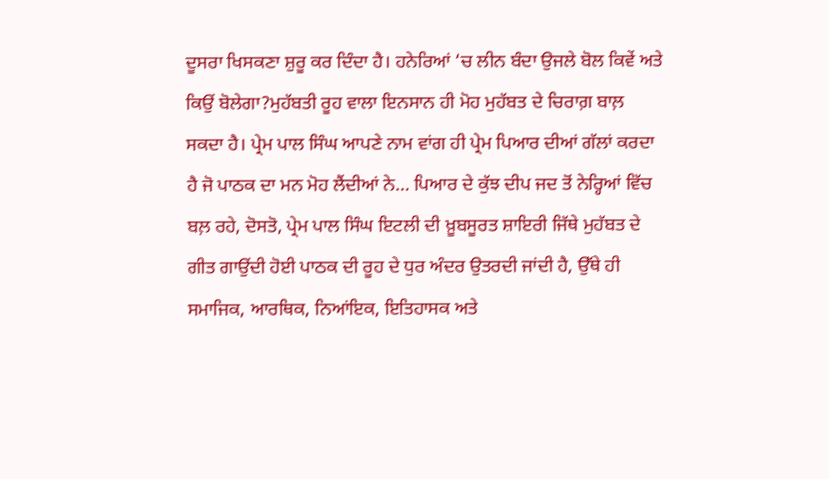ਦੂਸਰਾ ਖਿਸਕਣਾ ਸ਼ੁਰੂ ਕਰ ਦਿੰਦਾ ਹੈ। ਹਨੇਰਿਆਂ ‘ਚ ਲੀਨ ਬੰਦਾ ਉਜਲੇ ਬੋਲ ਕਿਵੇਂ ਅਤੇ ਕਿਉਂ ਬੋਲੇਗਾ?ਮੁਹੱਬਤੀ ਰੂਹ ਵਾਲਾ ਇਨਸਾਨ ਹੀ ਮੋਹ ਮੁਹੱਬਤ ਦੇ ਚਿਰਾਗ਼ ਬਾਲ਼ ਸਕਦਾ ਹੈ। ਪ੍ਰੇਮ ਪਾਲ ਸਿੰਘ ਆਪਣੇ ਨਾਮ ਵਾਂਗ ਹੀ ਪ੍ਰੇਮ ਪਿਆਰ ਦੀਆਂ ਗੱਲਾਂ ਕਰਦਾ ਹੈ ਜੋ ਪਾਠਕ ਦਾ ਮਨ ਮੋਹ ਲੈਂਦੀਆਂ ਨੇ… ਪਿਆਰ ਦੇ ਕੁੱਝ ਦੀਪ ਜਦ ਤੋਂ ਨੇਰ੍ਹਿਆਂ ਵਿੱਚ ਬਲ਼ ਰਹੇ, ਦੋਸਤੋ, ਪ੍ਰੇਮ ਪਾਲ ਸਿੰਘ ਇਟਲੀ ਦੀ ਖ਼ੂਬਸੂਰਤ ਸ਼ਾਇਰੀ ਜਿੱਥੇ ਮੁਹੱਬਤ ਦੇ ਗੀਤ ਗਾਉਂਦੀ ਹੋਈ ਪਾਠਕ ਦੀ ਰੂਹ ਦੇ ਧੁਰ ਅੰਦਰ ਉਤਰਦੀ ਜਾਂਦੀ ਹੈ, ਉੱਥੇ ਹੀ ਸਮਾਜਿਕ, ਆਰਥਿਕ, ਨਿਆਂਇਕ, ਇਤਿਹਾਸਕ ਅਤੇ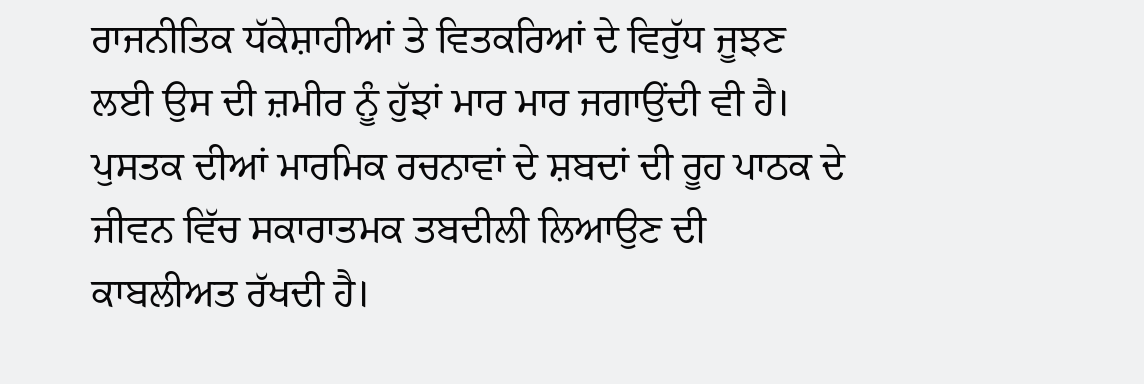ਰਾਜਨੀਤਿਕ ਧੱਕੇਸ਼ਾਹੀਆਂ ਤੇ ਵਿਤਕਰਿਆਂ ਦੇ ਵਿਰੁੱਧ ਜੂਝਣ ਲਈ ਉਸ ਦੀ ਜ਼ਮੀਰ ਨੂੰ ਹੁੱਝਾਂ ਮਾਰ ਮਾਰ ਜਗਾਉਂਦੀ ਵੀ ਹੈ। ਪੁਸਤਕ ਦੀਆਂ ਮਾਰਮਿਕ ਰਚਨਾਵਾਂ ਦੇ ਸ਼ਬਦਾਂ ਦੀ ਰੂਹ ਪਾਠਕ ਦੇ ਜੀਵਨ ਵਿੱਚ ਸਕਾਰਾਤਮਕ ਤਬਦੀਲੀ ਲਿਆਉਣ ਦੀ ਕਾਬਲੀਅਤ ਰੱਖਦੀ ਹੈ।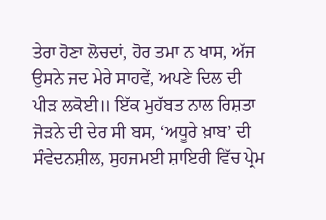ਤੇਰਾ ਹੋਣਾ ਲੋਚਦਾਂ, ਹੋਰ ਤਮਾ ਨ ਖਾਸ, ਅੱਜ ਉਸਨੇ ਜਦ ਮੇਰੇ ਸਾਹਵੇਂ, ਅਪਣੇ ਦਿਲ ਦੀ ਪੀੜ ਲਕੋਈ॥ ਇੱਕ ਮੁਹੱਬਤ ਨਾਲ ਰਿਸ਼ਤਾ ਜੋੜਨੇ ਦੀ ਦੇਰ ਸੀ ਬਸ, ‘ਅਧੂਰੇ ਖ਼ਾਬ’ ਦੀ ਸੰਵੇਦਨਸ਼ੀਲ, ਸੁਹਜਮਈ ਸ਼ਾਇਰੀ ਵਿੱਚ ਪ੍ਰੇਮ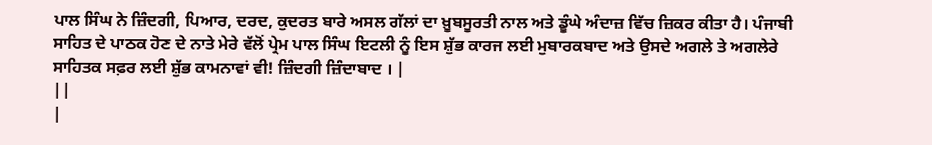ਪਾਲ ਸਿੰਘ ਨੇ ਜ਼ਿੰਦਗੀ, ਪਿਆਰ, ਦਰਦ, ਕੁਦਰਤ ਬਾਰੇ ਅਸਲ ਗੱਲਾਂ ਦਾ ਖ਼ੂਬਸੂਰਤੀ ਨਾਲ ਅਤੇ ਡੂੰਘੇ ਅੰਦਾਜ਼ ਵਿੱਚ ਜ਼ਿਕਰ ਕੀਤਾ ਹੈ। ਪੰਜਾਬੀ ਸਾਹਿਤ ਦੇ ਪਾਠਕ ਹੋਣ ਦੇ ਨਾਤੇ ਮੇਰੇ ਵੱਲੋਂ ਪ੍ਰੇਮ ਪਾਲ ਸਿੰਘ ਇਟਲੀ ਨੂੰ ਇਸ ਸ਼ੁੱਭ ਕਾਰਜ ਲਈ ਮੁਬਾਰਕਬਾਦ ਅਤੇ ਉਸਦੇ ਅਗਲੇ ਤੇ ਅਗਲੇਰੇ ਸਾਹਿਤਕ ਸਫ਼ਰ ਲਈ ਸ਼ੁੱਭ ਕਾਮਨਾਵਾਂ ਵੀ! ਜ਼ਿੰਦਗੀ ਜ਼ਿੰਦਾਬਾਦ । |
||
|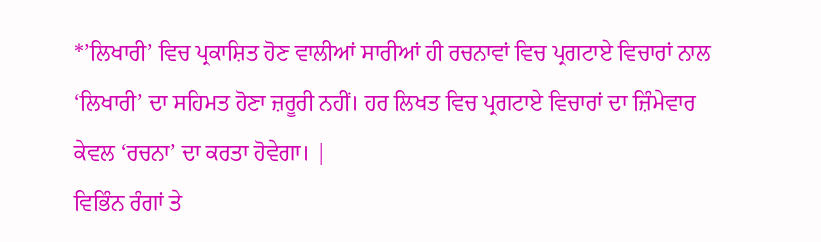*’ਲਿਖਾਰੀ’ ਵਿਚ ਪ੍ਰਕਾਸ਼ਿਤ ਹੋਣ ਵਾਲੀਆਂ ਸਾਰੀਆਂ ਹੀ ਰਚਨਾਵਾਂ ਵਿਚ ਪ੍ਰਗਟਾਏ ਵਿਚਾਰਾਂ ਨਾਲ ‘ਲਿਖਾਰੀ’ ਦਾ ਸਹਿਮਤ ਹੋਣਾ ਜ਼ਰੂਰੀ ਨਹੀਂ। ਹਰ ਲਿਖਤ ਵਿਚ ਪ੍ਰਗਟਾਏ ਵਿਚਾਰਾਂ ਦਾ ਜ਼ਿੰਮੇਵਾਰ ਕੇਵਲ ‘ਰਚਨਾ’ ਦਾ ਕਰਤਾ ਹੋਵੇਗਾ। |
ਵਿਭਿੰਨ ਰੰਗਾਂ ਤੇ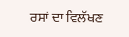ਰਸਾਂ ਦਾ ਵਿਲੱਖਣ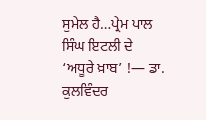ਸੁਮੇਲ ਹੈ…ਪ੍ਰੇਮ ਪਾਲ ਸਿੰਘ ਇਟਲੀ ਦੇ ‘ਅਧੂਰੇ ਖ਼ਾਬ’ !— ਡਾ. ਕੁਲਵਿੰਦਰ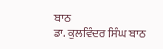ਬਾਠ
ਡਾ. ਕੁਲਵਿੰਦਰ ਸਿੰਘ ਬਾਠ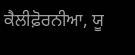ਕੈਲੀਫ਼ੋਰਨੀਆ, ਯੂ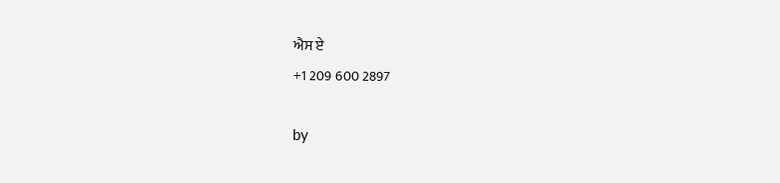ਐਸ ਏ
+1 209 600 2897

by